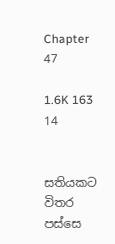Chapter 47

1.6K 163 14


සතියකට විතර පස්සෙ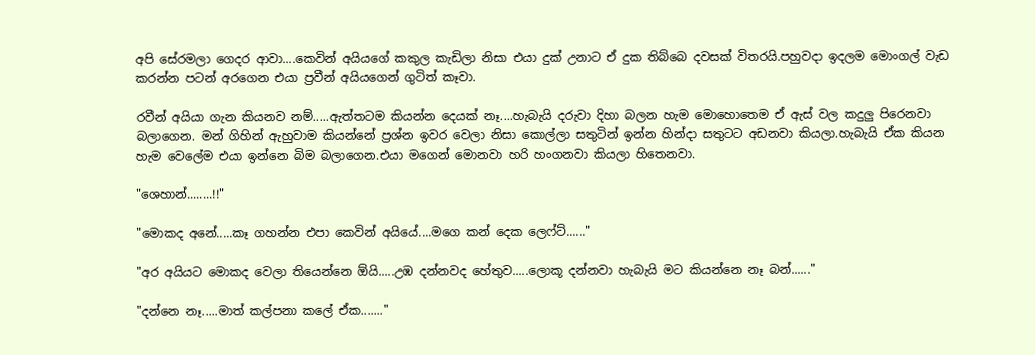අපි සේරමලා ගෙදර ආවා....කෙවින් අයියගේ කකුල කැඩිලා නිසා එයා දුක් උනාට ඒ දුක තිබ්බෙ දවසක් විතරයි.පහුවදා ඉදලම මොංගල් වැඩ කරන්න පටන් අරගෙන එයා ප්‍රවීන් අයියගෙන් ගුටිත් කෑවා.

රවීන් අයියා ගැන කියනව නම්.....ඇත්තටම කියන්න දෙයක් නෑ....හැබැයි දරුවා දිහා බලන හැම මොහොතෙම ඒ ඇස් වල කදුලු පිරෙනවා බලාගෙන. මන් ගිහින් ඇහුවාම කියන්නේ ප්‍රශ්න ඉවර වෙලා නිසා කොල්ලා සතුටින් ඉන්න හින්දා සතුටට අඩනවා කියලා.හැබැයි ඒක කියන හැම වෙලේම එයා ඉන්නෙ බිම බලාගෙන.එයා මගෙන් මොනවා හරි හංගනවා කියලා හිතෙනවා.

"ශෙහාන්........!!"

"මොකද අනේ.....කෑ ගහන්න එපා කෙවින් අයියේ....මගෙ කන් දෙක ලෙෆ්ට්......"

"අර අයියට මොකද වෙලා තියෙන්නෙ ඕයි.....උඹ දන්නවද හේතුව.....ලොකූ දන්නවා හැබැයි මට කියන්නෙ නෑ බන්......"

"දන්නෙ නෑ.....මාත් කල්පනා කලේ ඒක......."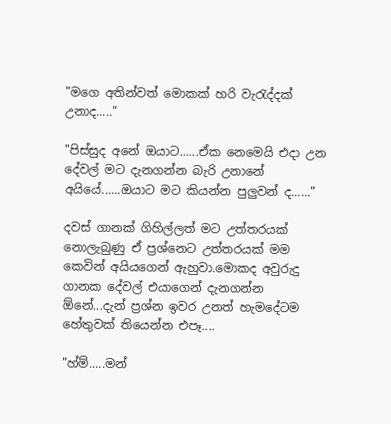"මගෙ අතින්වත් මොකක් හරි වැරැද්දක් උනාද....."

"පිස්සුද අනේ ඔයාට......ඒක නෙමෙයි එදා උන දේවල් මට දැනගන්න බැරි උනානේ අයියේ......ඔයාට මට කියන්න පුලුවන් ද......"

දවස් ගානක් ගිහිල්ලත් මට උත්තරයක් නොලැබුණු ඒ ප්‍රශ්නෙට උත්තරයක් මම කෙවින් අයියගෙන් ඇහුවා.මොකද අවුරුදු ගානක දේවල් එයාගෙන් දැනගන්න ඕනේ...දැන් ප්‍රශ්න ඉවර උනත් හැමදේටම හේතුවක් තියෙන්න එපෑ....

"හ්ම්.....මන්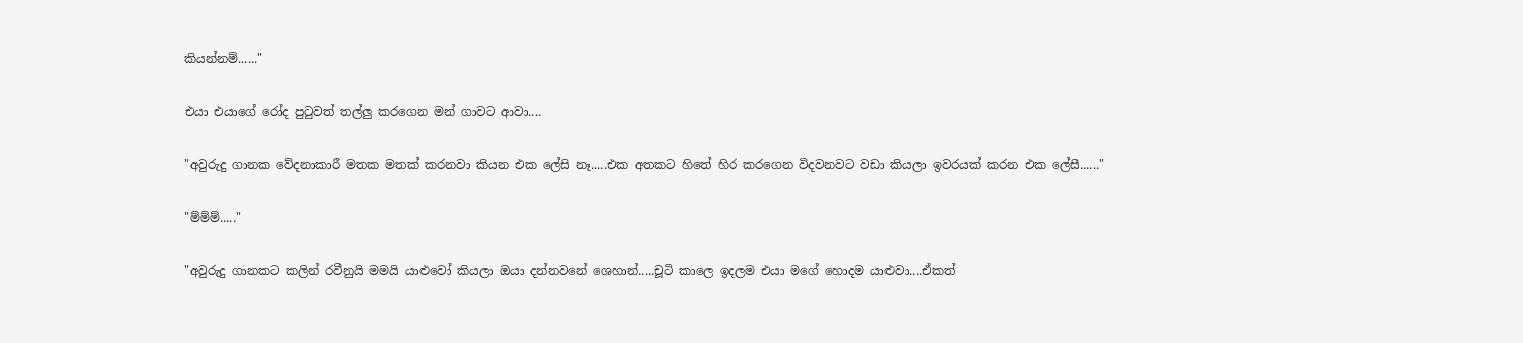කියන්නම්......"

එයා එයාගේ රෝද පුටුවත් තල්ලු කරගෙන මන් ගාවට ආවා....

"අවුරුදු ගානක වේදනාකාරී මතක මතක් කරනවා කියන එක ලේසි නෑ.....එක අතකට හිතේ හිර කරගෙන විදවනවට වඩා කියලා ඉවරයක් කරන එක ලේසී......"

"ම්ම්ම්....."

"අවුරුදු ගානකට කලින් රවීනුයි මමයි යාළුවෝ කියලා ඔයා දන්නවනේ ශෙහාන්.....චූටි කාලෙ ඉදලම එයා මගේ හොදම යාළුවා....ඒකත්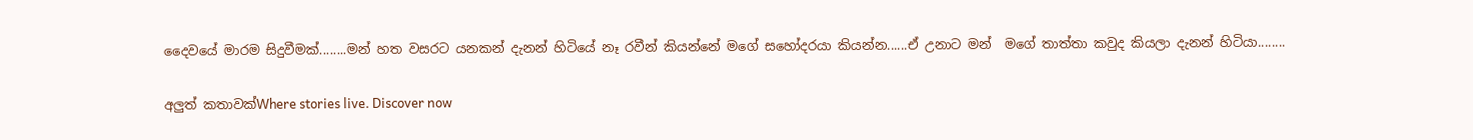දෛවයේ මාරම සිදුවීමක්........මන් හත වසරට යනකන් දැනන් හිටියේ නෑ රවීන් කියන්නේ මගේ සහෝදරයා කියන්න......ඒ උනාට මන්  මගේ තාත්තා කවුද කියලා දැනන් හිටියා........

අලුත් කතාවක්Where stories live. Discover now